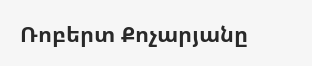Ռոբերտ Քոչարյանը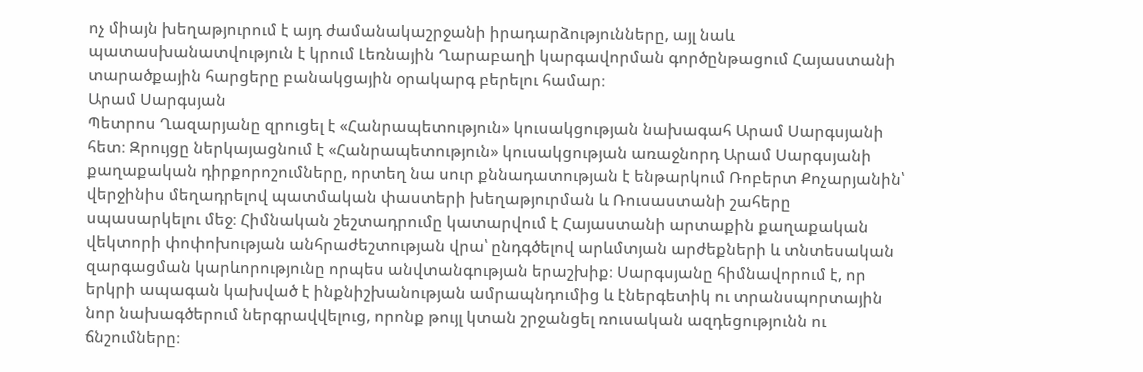ոչ միայն խեղաթյուրում է այդ ժամանակաշրջանի իրադարձությունները, այլ նաև պատասխանատվություն է կրում Լեռնային Ղարաբաղի կարգավորման գործընթացում Հայաստանի տարածքային հարցերը բանակցային օրակարգ բերելու համար։
Արամ Սարգսյան
Պետրոս Ղազարյանը զրուցել է «Հանրապետություն» կուսակցության նախագահ Արամ Սարգսյանի հետ։ Զրույցը ներկայացնում է «Հանրապետություն» կուսակցության առաջնորդ Արամ Սարգսյանի քաղաքական դիրքորոշումները, որտեղ նա սուր քննադատության է ենթարկում Ռոբերտ Քոչարյանին՝ վերջինիս մեղադրելով պատմական փաստերի խեղաթյուրման և Ռուսաստանի շահերը սպասարկելու մեջ։ Հիմնական շեշտադրումը կատարվում է Հայաստանի արտաքին քաղաքական վեկտորի փոփոխության անհրաժեշտության վրա՝ ընդգծելով արևմտյան արժեքների և տնտեսական զարգացման կարևորությունը որպես անվտանգության երաշխիք։ Սարգսյանը հիմնավորում է, որ երկրի ապագան կախված է ինքնիշխանության ամրապնդումից և էներգետիկ ու տրանսպորտային նոր նախագծերում ներգրավվելուց, որոնք թույլ կտան շրջանցել ռուսական ազդեցությունն ու ճնշումները։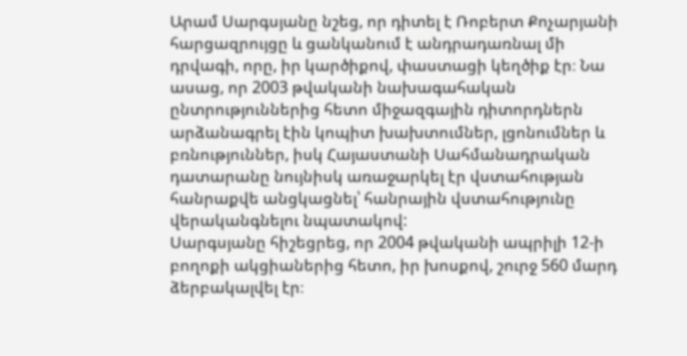Արամ Սարգսյանը նշեց, որ դիտել է Ռոբերտ Քոչարյանի հարցազրույցը և ցանկանում է անդրադառնալ մի դրվագի, որը, իր կարծիքով, փաստացի կեղծիք էր։ Նա ասաց, որ 2003 թվականի նախագահական ընտրություններից հետո միջազգային դիտորդներն արձանագրել էին կոպիտ խախտումներ, լցոնումներ և բռնություններ, իսկ Հայաստանի Սահմանադրական դատարանը նույնիսկ առաջարկել էր վստահության հանրաքվե անցկացնել՝ հանրային վստահությունը վերականգնելու նպատակով:
Սարգսյանը հիշեցրեց, որ 2004 թվականի ապրիլի 12‑ի բողոքի ակցիաներից հետո, իր խոսքով, շուրջ 560 մարդ ձերբակալվել էր։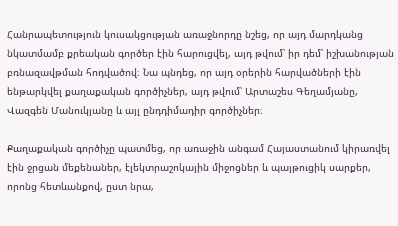Հանրապետություն կուսակցության առաջնորդը նշեց, որ այդ մարդկանց նկատմամբ քրեական գործեր էին հարուցվել, այդ թվում՝ իր դեմ՝ իշխանության բռնազավթման հոդվածով։ Նա պնդեց, որ այդ օրերին հարվածների էին ենթարկվել քաղաքական գործիչներ, այդ թվում՝ Արտաշես Գեղամյանը, Վազգեն Մանուկյանը և այլ ընդդիմադիր գործիչներ։

Քաղաքական գործիչը պատմեց, որ առաջին անգամ Հայաստանում կիրառվել էին ջրցան մեքենաներ, էլեկտրաշոկային միջոցներ և պայթուցիկ սարքեր, որոնց հետևանքով, ըստ նրա,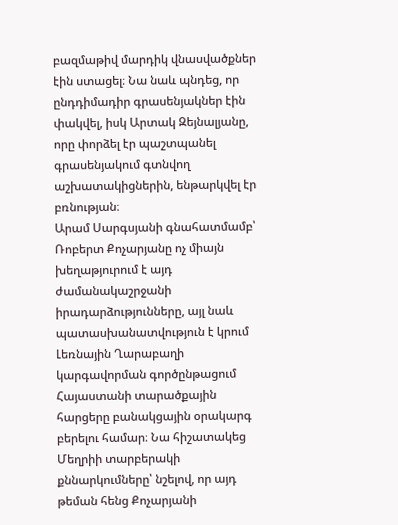բազմաթիվ մարդիկ վնասվածքներ էին ստացել։ Նա նաև պնդեց, որ ընդդիմադիր գրասենյակներ էին փակվել, իսկ Արտակ Զեյնալյանը, որը փորձել էր պաշտպանել գրասենյակում գտնվող աշխատակիցներին, ենթարկվել էր բռնության։
Արամ Սարգսյանի գնահատմամբ՝ Ռոբերտ Քոչարյանը ոչ միայն խեղաթյուրում է այդ ժամանակաշրջանի իրադարձությունները, այլ նաև պատասխանատվություն է կրում Լեռնային Ղարաբաղի կարգավորման գործընթացում Հայաստանի տարածքային հարցերը բանակցային օրակարգ բերելու համար։ Նա հիշատակեց Մեղրիի տարբերակի քննարկումները՝ նշելով, որ այդ թեման հենց Քոչարյանի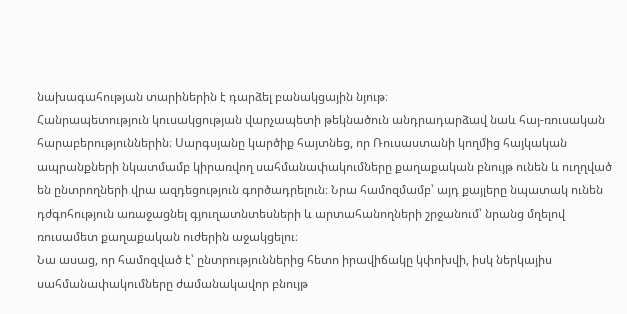նախագահության տարիներին է դարձել բանակցային նյութ։
Հանրապետություն կուսակցության վարչապետի թեկնածուն անդրադարձավ նաև հայ-ռուսական հարաբերություններին։ Սարգսյանը կարծիք հայտնեց, որ Ռուսաստանի կողմից հայկական ապրանքների նկատմամբ կիրառվող սահմանափակումները քաղաքական բնույթ ունեն և ուղղված են ընտրողների վրա ազդեցություն գործադրելուն։ Նրա համոզմամբ՝ այդ քայլերը նպատակ ունեն դժգոհություն առաջացնել գյուղատնտեսների և արտահանողների շրջանում՝ նրանց մղելով ռուսամետ քաղաքական ուժերին աջակցելու։
Նա ասաց, որ համոզված է՝ ընտրություններից հետո իրավիճակը կփոխվի, իսկ ներկայիս սահմանափակումները ժամանակավոր բնույթ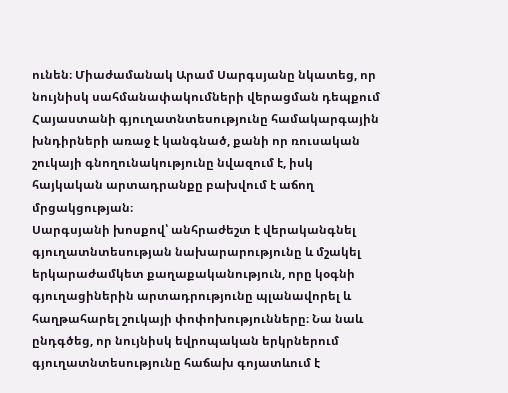ունեն։ Միաժամանակ Արամ Սարգսյանը նկատեց, որ նույնիսկ սահմանափակումների վերացման դեպքում Հայաստանի գյուղատնտեսությունը համակարգային խնդիրների առաջ է կանգնած, քանի որ ռուսական շուկայի գնողունակությունը նվազում է, իսկ հայկական արտադրանքը բախվում է աճող մրցակցության։
Սարգսյանի խոսքով՝ անհրաժեշտ է վերականգնել գյուղատնտեսության նախարարությունը և մշակել երկարաժամկետ քաղաքականություն, որը կօգնի գյուղացիներին արտադրությունը պլանավորել և հաղթահարել շուկայի փոփոխությունները։ Նա նաև ընդգծեց, որ նույնիսկ եվրոպական երկրներում գյուղատնտեսությունը հաճախ գոյատևում է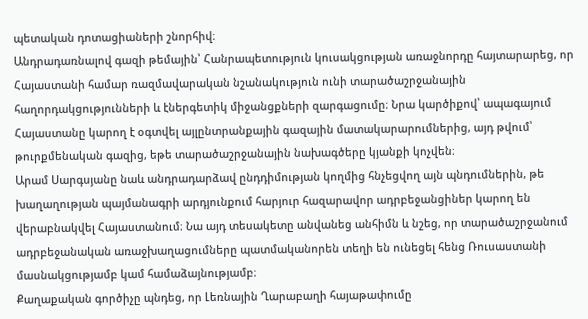պետական դոտացիաների շնորհիվ։
Անդրադառնալով գազի թեմային՝ Հանրապետություն կուսակցության առաջնորդը հայտարարեց, որ Հայաստանի համար ռազմավարական նշանակություն ունի տարածաշրջանային հաղորդակցությունների և էներգետիկ միջանցքների զարգացումը։ Նրա կարծիքով՝ ապագայում Հայաստանը կարող է օգտվել այլընտրանքային գազային մատակարարումներից, այդ թվում՝ թուրքմենական գազից, եթե տարածաշրջանային նախագծերը կյանքի կոչվեն։
Արամ Սարգսյանը նաև անդրադարձավ ընդդիմության կողմից հնչեցվող այն պնդումներին, թե խաղաղության պայմանագրի արդյունքում հարյուր հազարավոր ադրբեջանցիներ կարող են վերաբնակվել Հայաստանում։ Նա այդ տեսակետը անվանեց անհիմն և նշեց, որ տարածաշրջանում ադրբեջանական առաջխաղացումները պատմականորեն տեղի են ունեցել հենց Ռուսաստանի մասնակցությամբ կամ համաձայնությամբ։
Քաղաքական գործիչը պնդեց, որ Լեռնային Ղարաբաղի հայաթափումը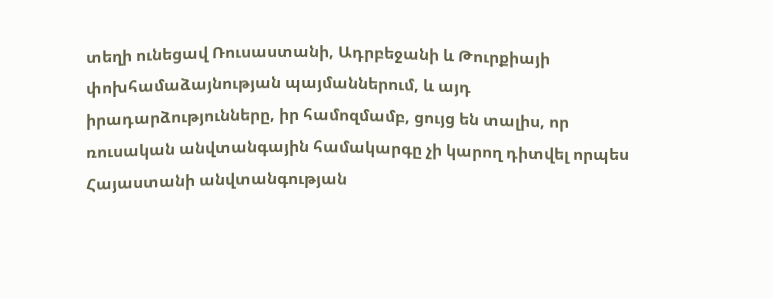տեղի ունեցավ Ռուսաստանի, Ադրբեջանի և Թուրքիայի փոխհամաձայնության պայմաններում, և այդ իրադարձությունները, իր համոզմամբ, ցույց են տալիս, որ ռուսական անվտանգային համակարգը չի կարող դիտվել որպես Հայաստանի անվտանգության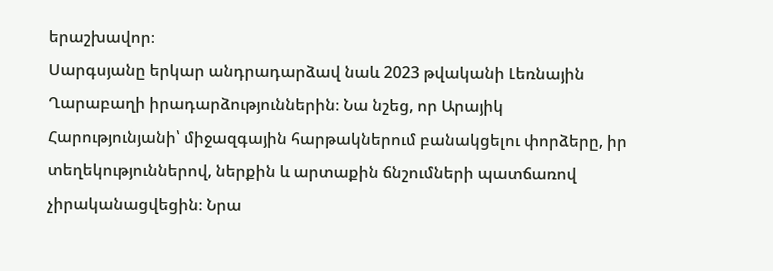երաշխավոր։
Սարգսյանը երկար անդրադարձավ նաև 2023 թվականի Լեռնային Ղարաբաղի իրադարձություններին։ Նա նշեց, որ Արայիկ Հարությունյանի՝ միջազգային հարթակներում բանակցելու փորձերը, իր տեղեկություններով, ներքին և արտաքին ճնշումների պատճառով չիրականացվեցին։ Նրա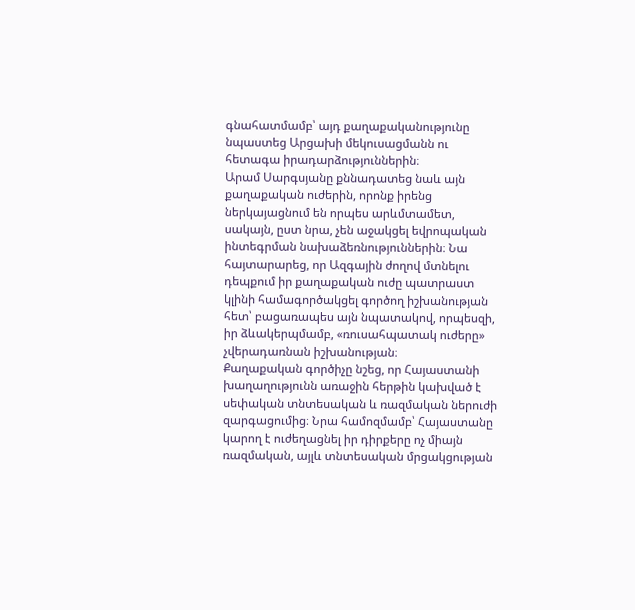գնահատմամբ՝ այդ քաղաքականությունը նպաստեց Արցախի մեկուսացմանն ու հետագա իրադարձություններին։
Արամ Սարգսյանը քննադատեց նաև այն քաղաքական ուժերին, որոնք իրենց ներկայացնում են որպես արևմտամետ, սակայն, ըստ նրա, չեն աջակցել եվրոպական ինտեգրման նախաձեռնություններին։ Նա հայտարարեց, որ Ազգային ժողով մտնելու դեպքում իր քաղաքական ուժը պատրաստ կլինի համագործակցել գործող իշխանության հետ՝ բացառապես այն նպատակով, որպեսզի, իր ձևակերպմամբ, «ռուսահպատակ ուժերը» չվերադառնան իշխանության։
Քաղաքական գործիչը նշեց, որ Հայաստանի խաղաղությունն առաջին հերթին կախված է սեփական տնտեսական և ռազմական ներուժի զարգացումից։ Նրա համոզմամբ՝ Հայաստանը կարող է ուժեղացնել իր դիրքերը ոչ միայն ռազմական, այլև տնտեսական մրցակցության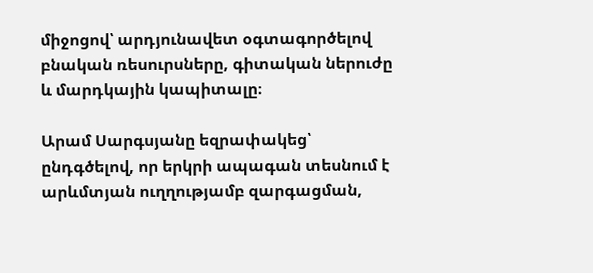միջոցով՝ արդյունավետ օգտագործելով բնական ռեսուրսները, գիտական ներուժը և մարդկային կապիտալը։

Արամ Սարգսյանը եզրափակեց՝ ընդգծելով, որ երկրի ապագան տեսնում է արևմտյան ուղղությամբ զարգացման,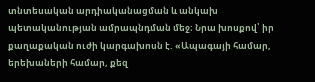տնտեսական արդիականացման և անկախ պետականության ամրապնդման մեջ։ Նրա խոսքով՝ իր քաղաքական ուժի կարգախոսն է. «Ապագայի համար, երեխաների համար, քեզ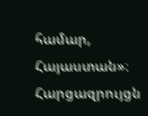համար, Հայաստան»։
Հարցազրույցն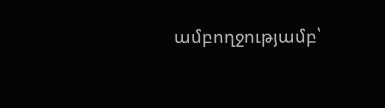ամբողջությամբ՝